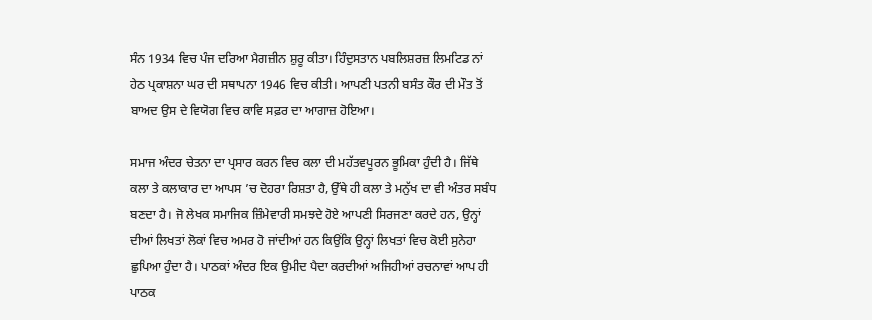ਸੰਨ 1934 ਵਿਚ ਪੰਜ ਦਰਿਆ ਮੈਗਜ਼ੀਨ ਸ਼ੁਰੂ ਕੀਤਾ। ਹਿੰਦੁਸਤਾਨ ਪਬਲਿਸ਼ਰਜ਼ ਲਿਮਟਿਡ ਨਾਂ ਹੇਠ ਪ੍ਰਕਾਸ਼ਨਾ ਘਰ ਦੀ ਸਥਾਪਨਾ 1946 ਵਿਚ ਕੀਤੀ। ਆਪਣੀ ਪਤਨੀ ਬਸੰਤ ਕੌਰ ਦੀ ਮੌਤ ਤੋਂ ਬਾਅਦ ਉਸ ਦੇ ਵਿਯੋਗ ਵਿਚ ਕਾਵਿ ਸਫ਼ਰ ਦਾ ਆਗਾਜ਼ ਹੋਇਆ।

ਸਮਾਜ ਅੰਦਰ ਚੇਤਨਾ ਦਾ ਪ੍ਰਸਾਰ ਕਰਨ ਵਿਚ ਕਲਾ ਦੀ ਮਹੱਤਵਪੂਰਨ ਭੂਮਿਕਾ ਹੁੰਦੀ ਹੈ। ਜਿੱਥੇ ਕਲਾ ਤੇ ਕਲਾਕਾਰ ਦਾ ਆਪਸ ’ਚ ਦੋਹਰਾ ਰਿਸ਼ਤਾ ਹੈ, ਉੱਥੇ ਹੀ ਕਲਾ ਤੇ ਮਨੁੱਖ ਦਾ ਵੀ ਅੰਤਰ ਸਬੰਧ ਬਣਦਾ ਹੈ। ਜੋ ਲੇਖਕ ਸਮਾਜਿਕ ਜ਼ਿੰਮੇਵਾਰੀ ਸਮਝਦੇ ਹੋਏ ਆਪਣੀ ਸਿਰਜਣਾ ਕਰਦੇ ਹਨ, ਉਨ੍ਹਾਂ ਦੀਆਂ ਲਿਖਤਾਂ ਲੋਕਾਂ ਵਿਚ ਅਮਰ ਹੋ ਜਾਂਦੀਆਂ ਹਨ ਕਿਉਂਕਿ ਉਨ੍ਹਾਂ ਲਿਖਤਾਂ ਵਿਚ ਕੋਈ ਸੁਨੇਹਾ ਛੁਪਿਆ ਹੁੰਦਾ ਹੈ। ਪਾਠਕਾਂ ਅੰਦਰ ਇਕ ਉਮੀਦ ਪੈਦਾ ਕਰਦੀਆਂ ਅਜਿਹੀਆਂ ਰਚਨਾਵਾਂ ਆਪ ਹੀ ਪਾਠਕ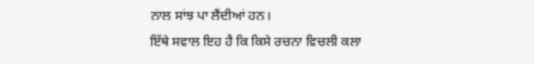ਨਾਲ ਸਾਂਝ ਪਾ ਲੈਂਦੀਆਂ ਹਨ।
ਇੱਥੇ ਸਵਾਲ ਇਹ ਹੈ ਕਿ ਕਿਸੇ ਰਚਨਾ ਵਿਚਲੀ ਕਲਾ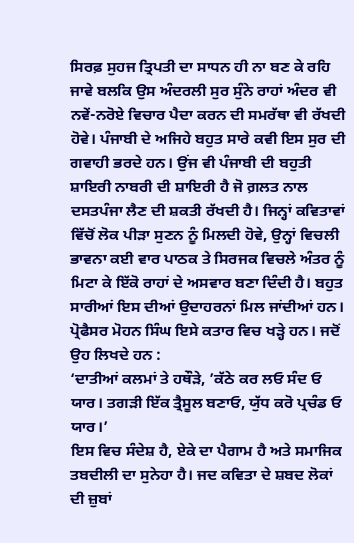ਸਿਰਫ਼ ਸੁਹਜ ਤ੍ਰਿਪਤੀ ਦਾ ਸਾਧਨ ਹੀ ਨਾ ਬਣ ਕੇ ਰਹਿ ਜਾਵੇ ਬਲਕਿ ਉਸ ਅੰਦਰਲੀ ਸੁਰ ਸੁੰਨੇ ਰਾਹਾਂ ਅੰਦਰ ਵੀ ਨਵੇਂ-ਨਰੋਏ ਵਿਚਾਰ ਪੈਦਾ ਕਰਨ ਦੀ ਸਮਰੱਥਾ ਵੀ ਰੱਖਦੀ ਹੋਵੇ। ਪੰਜਾਬੀ ਦੇ ਅਜਿਹੇ ਬਹੁਤ ਸਾਰੇ ਕਵੀ ਇਸ ਸੁਰ ਦੀ ਗਵਾਹੀ ਭਰਦੇ ਹਨ। ਉਂਜ ਵੀ ਪੰਜਾਬੀ ਦੀ ਬਹੁਤੀ ਸ਼ਾਇਰੀ ਨਾਬਰੀ ਦੀ ਸ਼ਾਇਰੀ ਹੈ ਜੋ ਗ਼ਲਤ ਨਾਲ ਦਸਤਪੰਜਾ ਲੈਣ ਦੀ ਸ਼ਕਤੀ ਰੱਖਦੀ ਹੈ। ਜਿਨ੍ਹਾਂ ਕਵਿਤਾਵਾਂ ਵਿੱਚੋਂ ਲੋਕ ਪੀੜਾ ਸੁਣਨ ਨੂੰ ਮਿਲਦੀ ਹੋਵੇ, ਉਨ੍ਹਾਂ ਵਿਚਲੀ ਭਾਵਨਾ ਕਈ ਵਾਰ ਪਾਠਕ ਤੇ ਸਿਰਜਕ ਵਿਚਲੇ ਅੰਤਰ ਨੂੰ ਮਿਟਾ ਕੇ ਇੱਕੋ ਰਾਹਾਂ ਦੇ ਅਸਵਾਰ ਬਣਾ ਦਿੰਦੀ ਹੈ। ਬਹੁਤ ਸਾਰੀਆਂ ਇਸ ਦੀਆਂ ਉਦਾਹਰਨਾਂ ਮਿਲ ਜਾਂਦੀਆਂ ਹਨ। ਪ੍ਰੋਫੈਸਰ ਮੋਹਨ ਸਿੰਘ ਇਸੇ ਕਤਾਰ ਵਿਚ ਖੜ੍ਹੇ ਹਨ। ਜਦੋਂ ਉਹ ਲਿਖਦੇ ਹਨ :
‘ਦਾਤੀਆਂ ਕਲਮਾਂ ਤੇ ਹਥੌੜੇ, ’ਕੱਠੇ ਕਰ ਲਓ ਸੰਦ ਓ ਯਾਰ। ਤਗੜੀ ਇੱਕ ਤ੍ਰੈਸੂਲ ਬਣਾਓ, ਯੁੱਧ ਕਰੋ ਪ੍ਰਚੰਡ ਓ ਯਾਰ।’
ਇਸ ਵਿਚ ਸੰਦੇਸ਼ ਹੈ, ਏਕੇ ਦਾ ਪੈਗਾਮ ਹੈ ਅਤੇ ਸਮਾਜਿਕ ਤਬਦੀਲੀ ਦਾ ਸੁਨੇਹਾ ਹੈ। ਜਦ ਕਵਿਤਾ ਦੇ ਸ਼ਬਦ ਲੋਕਾਂ ਦੀ ਜ਼ੁਬਾਂ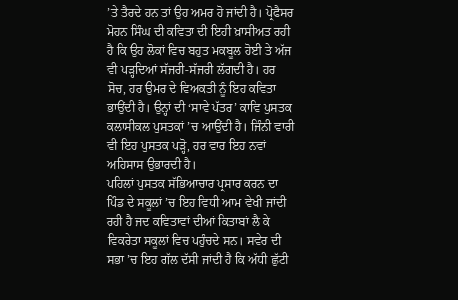’ਤੇ ਤੈਰਦੇ ਹਨ ਤਾਂ ਉਹ ਅਮਰ ਹੋ ਜਾਂਦੀ ਹੈ। ਪ੍ਰੋਫੈਸਰ ਮੋਹਨ ਸਿੰਘ ਦੀ ਕਵਿਤਾ ਦੀ ਇਹੀ ਖ਼ਾਸੀਅਤ ਰਹੀ ਹੈ ਕਿ ਉਹ ਲੋਕਾਂ ਵਿਚ ਬਹੁਤ ਮਕਬੂਲ ਹੋਈ ਤੇ ਅੱਜ ਵੀ ਪੜ੍ਹਦਿਆਂ ਸੱਜਰੀ-ਸੱਜਰੀ ਲੱਗਦੀ ਹੈ। ਹਰ ਸੋਚ, ਹਰ ਉਮਰ ਦੇ ਵਿਅਕਤੀ ਨੂੰ ਇਹ ਕਵਿਤਾ ਭਾਉਂਦੀ ਹੈ। ਉਨ੍ਹਾਂ ਦੀ ‘ਸਾਵੇ ਪੱਤਰ’ ਕਾਵਿ ਪੁਸਤਕ ਕਲਾਸੀਕਲ ਪੁਸਤਕਾਂ ’ਚ ਆਉਂਦੀ ਹੈ। ਜਿੰਨੀ ਵਾਰੀ ਵੀ ਇਹ ਪੁਸਤਕ ਪੜ੍ਹੋ, ਹਰ ਵਾਰ ਇਹ ਨਵਾਂ ਅਹਿਸਾਸ ਉਭਾਰਦੀ ਹੈ।
ਪਹਿਲਾਂ ਪੁਸਤਕ ਸੱਭਿਆਚਾਰ ਪ੍ਰਸਾਰ ਕਰਨ ਦਾ ਪਿੰਡ ਦੇ ਸਕੂਲਾਂ ’ਚ ਇਹ ਵਿਧੀ ਆਮ ਵੇਖੀ ਜਾਂਦੀ ਰਹੀ ਹੈ ਜਦ ਕਵਿਤਾਵਾਂ ਦੀਆਂ ਕਿਤਾਬਾਂ ਲੈ ਕੇ ਵਿਕਰੇਤਾ ਸਕੂਲਾਂ ਵਿਚ ਪਹੁੰਚਦੇ ਸਨ। ਸਵੇਰ ਦੀ ਸਭਾ ’ਚ ਇਹ ਗੱਲ ਦੱਸੀ ਜਾਂਦੀ ਹੈ ਕਿ ਅੱਧੀ ਛੁੱਟੀ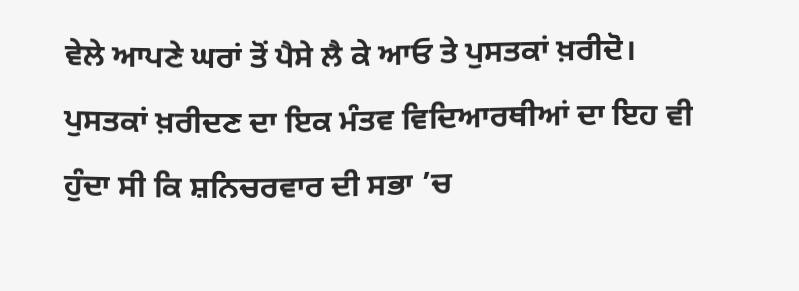ਵੇਲੇ ਆਪਣੇ ਘਰਾਂ ਤੋਂ ਪੈਸੇ ਲੈ ਕੇ ਆਓ ਤੇ ਪੁਸਤਕਾਂ ਖ਼ਰੀਦੋ। ਪੁਸਤਕਾਂ ਖ਼ਰੀਦਣ ਦਾ ਇਕ ਮੰਤਵ ਵਿਦਿਆਰਥੀਆਂ ਦਾ ਇਹ ਵੀ ਹੁੰਦਾ ਸੀ ਕਿ ਸ਼ਨਿਚਰਵਾਰ ਦੀ ਸਭਾ ’ਚ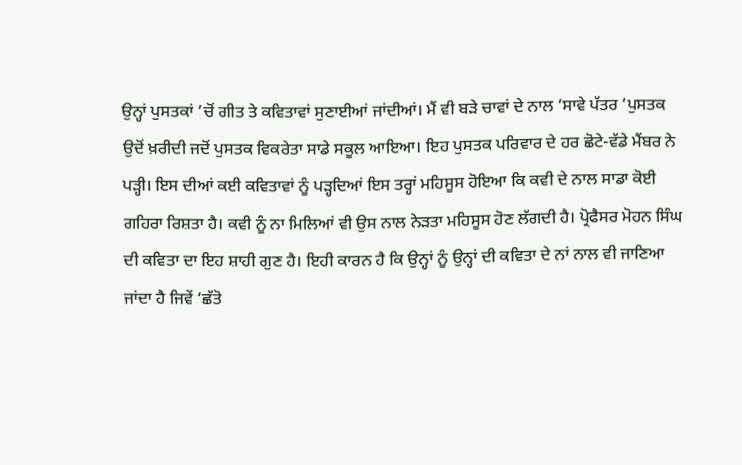ਉਨ੍ਹਾਂ ਪੁਸਤਕਾਂ ’ਚੋਂ ਗੀਤ ਤੇ ਕਵਿਤਾਵਾਂ ਸੁਣਾਈਆਂ ਜਾਂਦੀਆਂ। ਮੈਂ ਵੀ ਬੜੇ ਚਾਵਾਂ ਦੇ ਨਾਲ ‘ਸਾਵੇ ਪੱਤਰ ‘ਪੁਸਤਕ ਉਦੋਂ ਖ਼ਰੀਦੀ ਜਦੋਂ ਪੁਸਤਕ ਵਿਕਰੇਤਾ ਸਾਡੇ ਸਕੂਲ ਆਇਆ। ਇਹ ਪੁਸਤਕ ਪਰਿਵਾਰ ਦੇ ਹਰ ਛੋਟੇ-ਵੱਡੇ ਮੈਂਬਰ ਨੇ ਪੜ੍ਹੀ। ਇਸ ਦੀਆਂ ਕਈ ਕਵਿਤਾਵਾਂ ਨੂੰ ਪੜ੍ਹਦਿਆਂ ਇਸ ਤਰ੍ਹਾਂ ਮਹਿਸੂਸ ਹੋਇਆ ਕਿ ਕਵੀ ਦੇ ਨਾਲ ਸਾਡਾ ਕੋਈ ਗਹਿਰਾ ਰਿਸ਼ਤਾ ਹੈ। ਕਵੀ ਨੂੰ ਨਾ ਮਿਲਿਆਂ ਵੀ ਉਸ ਨਾਲ ਨੇੜਤਾ ਮਹਿਸੂਸ ਹੋਣ ਲੱਗਦੀ ਹੈ। ਪ੍ਰੋਫੈਸਰ ਮੋਹਨ ਸਿੰਘ ਦੀ ਕਵਿਤਾ ਦਾ ਇਹ ਸ਼ਾਹੀ ਗੁਣ ਹੈ। ਇਹੀ ਕਾਰਨ ਹੈ ਕਿ ਉਨ੍ਹਾਂ ਨੂੰ ਉਨ੍ਹਾਂ ਦੀ ਕਵਿਤਾ ਦੇ ਨਾਂ ਨਾਲ ਵੀ ਜਾਣਿਆ ਜਾਂਦਾ ਹੈ ਜਿਵੇਂ ‘ਛੱਤੋ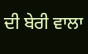ਦੀ ਬੇਰੀ ਵਾਲਾ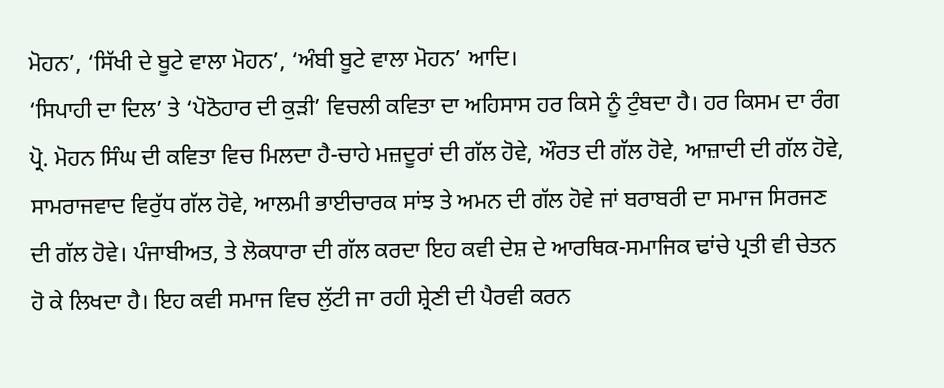ਮੋਹਨ’, ‘ਸਿੱਖੀ ਦੇ ਬੂਟੇ ਵਾਲਾ ਮੋਹਨ’, ‘ਅੰਬੀ ਬੂਟੇ ਵਾਲਾ ਮੋਹਨ’ ਆਦਿ।
‘ਸਿਪਾਹੀ ਦਾ ਦਿਲ’ ਤੇ ‘ਪੋਠੋਹਾਰ ਦੀ ਕੁੜੀ’ ਵਿਚਲੀ ਕਵਿਤਾ ਦਾ ਅਹਿਸਾਸ ਹਰ ਕਿਸੇ ਨੂੰ ਟੁੰਬਦਾ ਹੈ। ਹਰ ਕਿਸਮ ਦਾ ਰੰਗ ਪ੍ਰੋ. ਮੋਹਨ ਸਿੰਘ ਦੀ ਕਵਿਤਾ ਵਿਚ ਮਿਲਦਾ ਹੈ-ਚਾਹੇ ਮਜ਼ਦੂਰਾਂ ਦੀ ਗੱਲ ਹੋਵੇ, ਔਰਤ ਦੀ ਗੱਲ ਹੋਵੇ, ਆਜ਼ਾਦੀ ਦੀ ਗੱਲ ਹੋਵੇ, ਸਾਮਰਾਜਵਾਦ ਵਿਰੁੱਧ ਗੱਲ ਹੋਵੇ, ਆਲਮੀ ਭਾਈਚਾਰਕ ਸਾਂਝ ਤੇ ਅਮਨ ਦੀ ਗੱਲ ਹੋਵੇ ਜਾਂ ਬਰਾਬਰੀ ਦਾ ਸਮਾਜ ਸਿਰਜਣ ਦੀ ਗੱਲ ਹੋਵੇ। ਪੰਜਾਬੀਅਤ, ਤੇ ਲੋਕਧਾਰਾ ਦੀ ਗੱਲ ਕਰਦਾ ਇਹ ਕਵੀ ਦੇਸ਼ ਦੇ ਆਰਥਿਕ-ਸਮਾਜਿਕ ਢਾਂਚੇ ਪ੍ਰਤੀ ਵੀ ਚੇਤਨ ਹੋ ਕੇ ਲਿਖਦਾ ਹੈ। ਇਹ ਕਵੀ ਸਮਾਜ ਵਿਚ ਲੁੱਟੀ ਜਾ ਰਹੀ ਸ਼੍ਰੇਣੀ ਦੀ ਪੈਰਵੀ ਕਰਨ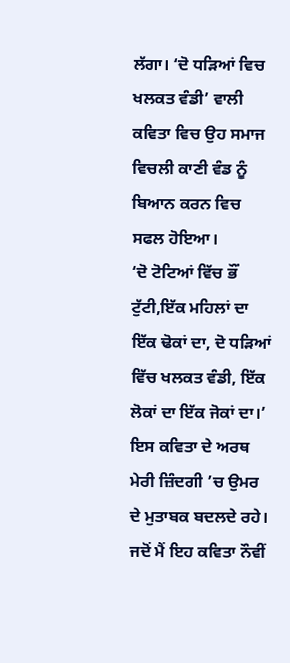ਲੱਗਾ। ‘ਦੋ ਧੜਿਆਂ ਵਿਚ ਖਲਕਤ ਵੰਡੀ’ ਵਾਲੀ ਕਵਿਤਾ ਵਿਚ ਉਹ ਸਮਾਜ ਵਿਚਲੀ ਕਾਣੀ ਵੰਡ ਨੂੰ ਬਿਆਨ ਕਰਨ ਵਿਚ ਸਫਲ ਹੋਇਆ।
‘ਦੋ ਟੋਟਿਆਂ ਵਿੱਚ ਭੌਂ ਟੁੱਟੀ,ਇੱਕ ਮਹਿਲਾਂ ਦਾ ਇੱਕ ਢੋਕਾਂ ਦਾ, ਦੋ ਧੜਿਆਂ ਵਿੱਚ ਖਲਕਤ ਵੰਡੀ, ਇੱਕ ਲੋਕਾਂ ਦਾ ਇੱਕ ਜੋਕਾਂ ਦਾ।’ ਇਸ ਕਵਿਤਾ ਦੇ ਅਰਥ ਮੇਰੀ ਜ਼ਿੰਦਗੀ ’ਚ ਉਮਰ ਦੇ ਮੁਤਾਬਕ ਬਦਲਦੇ ਰਹੇ। ਜਦੋਂ ਮੈਂ ਇਹ ਕਵਿਤਾ ਨੌਵੀਂ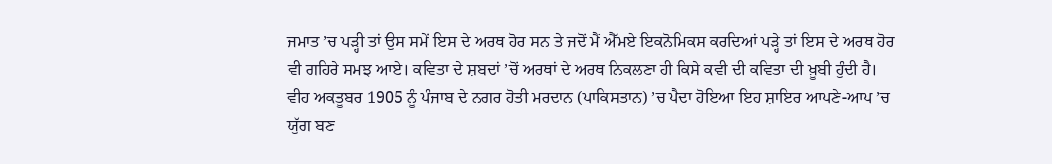ਜਮਾਤ ’ਚ ਪੜ੍ਹੀ ਤਾਂ ਉਸ ਸਮੇਂ ਇਸ ਦੇ ਅਰਥ ਹੋਰ ਸਨ ਤੇ ਜਦੋਂ ਮੈਂ ਐੱਮਏ ਇਕਨੋਮਿਕਸ ਕਰਦਿਆਂ ਪੜ੍ਹੇ ਤਾਂ ਇਸ ਦੇ ਅਰਥ ਹੋਰ ਵੀ ਗਹਿਰੇ ਸਮਝ ਆਏ। ਕਵਿਤਾ ਦੇ ਸ਼ਬਦਾਂ ’ਚੋਂ ਅਰਥਾਂ ਦੇ ਅਰਥ ਨਿਕਲਣਾ ਹੀ ਕਿਸੇ ਕਵੀ ਦੀ ਕਵਿਤਾ ਦੀ ਖ਼ੂਬੀ ਹੁੰਦੀ ਹੈ। ਵੀਹ ਅਕਤੂਬਰ 1905 ਨੂੰ ਪੰਜਾਬ ਦੇ ਨਗਰ ਹੋਤੀ ਮਰਦਾਨ (ਪਾਕਿਸਤਾਨ) ’ਚ ਪੈਦਾ ਹੋਇਆ ਇਹ ਸ਼ਾਇਰ ਆਪਣੇ-ਆਪ ’ਚ ਯੁੱਗ ਬਣ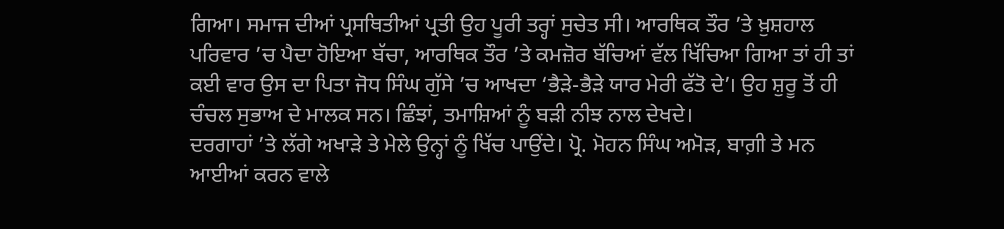ਗਿਆ। ਸਮਾਜ ਦੀਆਂ ਪ੍ਰਸਥਿਤੀਆਂ ਪ੍ਰਤੀ ਉਹ ਪੂਰੀ ਤਰ੍ਹਾਂ ਸੁਚੇਤ ਸੀ। ਆਰਥਿਕ ਤੌਰ ’ਤੇ ਖ਼ੁਸ਼ਹਾਲ ਪਰਿਵਾਰ ’ਚ ਪੈਦਾ ਹੋਇਆ ਬੱਚਾ, ਆਰਥਿਕ ਤੌਰ ’ਤੇ ਕਮਜ਼ੋਰ ਬੱਚਿਆਂ ਵੱਲ ਖਿੱਚਿਆ ਗਿਆ ਤਾਂ ਹੀ ਤਾਂ ਕਈ ਵਾਰ ਉਸ ਦਾ ਪਿਤਾ ਜੋਧ ਸਿੰਘ ਗੁੱਸੇ ’ਚ ਆਖਦਾ ‘ਭੈੜੇ-ਭੈੜੇ ਯਾਰ ਮੇਰੀ ਫੱਤੋ ਦੇ’। ਉਹ ਸ਼ੁਰੂ ਤੋਂ ਹੀ ਚੰਚਲ ਸੁਭਾਅ ਦੇ ਮਾਲਕ ਸਨ। ਛਿੰਝਾਂ, ਤਮਾਸ਼ਿਆਂ ਨੂੰ ਬੜੀ ਨੀਝ ਨਾਲ ਦੇਖਦੇ।
ਦਰਗਾਹਾਂ ’ਤੇ ਲੱਗੇ ਅਖਾੜੇ ਤੇ ਮੇਲੇ ਉਨ੍ਹਾਂ ਨੂੰ ਖਿੱਚ ਪਾਉਂਦੇ। ਪ੍ਰੋ. ਮੋਹਨ ਸਿੰਘ ਅਮੋੜ, ਬਾਗ਼ੀ ਤੇ ਮਨ ਆਈਆਂ ਕਰਨ ਵਾਲੇ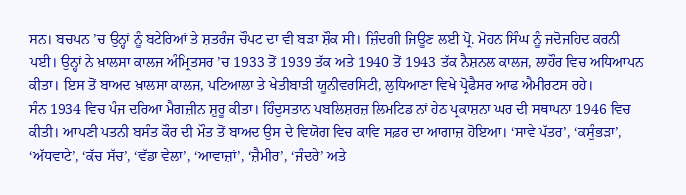ਸਨ। ਬਚਪਨ ’ਚ ਉਨ੍ਹਾਂ ਨੂੰ ਬਟੇਰਿਆਂ ਤੇ ਸ਼ਤਰੰਜ ਚੌਪਟ ਦਾ ਵੀ ਬੜਾ ਸ਼ੌਕ ਸੀ। ਜ਼ਿੰਦਗੀ ਜਿਊਣ ਲਈ ਪ੍ਰੋ. ਮੋਹਨ ਸਿੰਘ ਨੂੰ ਜਦੋਜਹਿਦ ਕਰਨੀ ਪਈ। ਉਨ੍ਹਾਂ ਨੇ ਖ਼ਾਲਸਾ ਕਾਲਜ ਅੰਮ੍ਰਿਤਸਰ ’ਚ 1933 ਤੋਂ 1939 ਤੱਕ ਅਤੇ 1940 ਤੋਂ 1943 ਤੱਕ ਨੈਸ਼ਨਲ ਕਾਲਜ, ਲਾਹੌਰ ਵਿਚ ਅਧਿਆਪਨ ਕੀਤਾ। ਇਸ ਤੋਂ ਬਾਅਦ ਖ਼ਾਲਸਾ ਕਾਲਜ, ਪਟਿਆਲਾ ਤੇ ਖੇਤੀਬਾੜੀ ਯੂਨੀਵਰਸਿਟੀ, ਲੁਧਿਆਣਾ ਵਿਖੇ ਪ੍ਰੋਫੈਸਰ ਆਫ ਐਮੀਰਟਸ ਰਹੇ।
ਸੰਨ 1934 ਵਿਚ ਪੰਜ ਦਰਿਆ ਮੈਗਜ਼ੀਨ ਸ਼ੁਰੂ ਕੀਤਾ। ਹਿੰਦੁਸਤਾਨ ਪਬਲਿਸ਼ਰਜ਼ ਲਿਮਟਿਡ ਨਾਂ ਹੇਠ ਪ੍ਰਕਾਸ਼ਨਾ ਘਰ ਦੀ ਸਥਾਪਨਾ 1946 ਵਿਚ ਕੀਤੀ। ਆਪਣੀ ਪਤਨੀ ਬਸੰਤ ਕੌਰ ਦੀ ਮੌਤ ਤੋਂ ਬਾਅਦ ਉਸ ਦੇ ਵਿਯੋਗ ਵਿਚ ਕਾਵਿ ਸਫ਼ਰ ਦਾ ਆਗਾਜ਼ ਹੋਇਆ। ‘ਸਾਵੇ ਪੱਤਰ’, ‘ਕਸੁੰਭੜਾ’, ‘ਅੱਧਵਾਟੇ’, ‘ਕੱਚ ਸੱਚ’, ‘ਵੱਡਾ ਵੇਲਾ’, ‘ਆਵਾਜ਼ਾਂ’, ‘ਜ਼ੈਮੀਰ’, ‘ਜੰਦਰੇ’ ਅਤੇ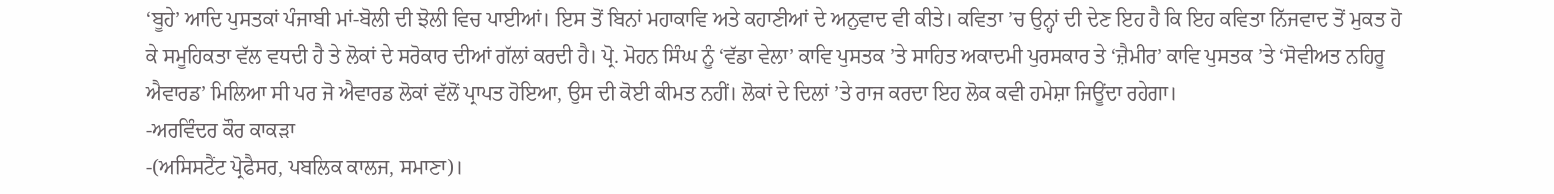‘ਬੂਹੇ’ ਆਦਿ ਪੁਸਤਕਾਂ ਪੰਜਾਬੀ ਮਾਂ-ਬੋਲੀ ਦੀ ਝੋਲੀ ਵਿਚ ਪਾਈਆਂ। ਇਸ ਤੋਂ ਬਿਨਾਂ ਮਹਾਕਾਵਿ ਅਤੇ ਕਹਾਣੀਆਂ ਦੇ ਅਨੁਵਾਦ ਵੀ ਕੀਤੇ। ਕਵਿਤਾ ’ਚ ਉਨ੍ਹਾਂ ਦੀ ਦੇਣ ਇਹ ਹੈ ਕਿ ਇਹ ਕਵਿਤਾ ਨਿੱਜਵਾਦ ਤੋਂ ਮੁਕਤ ਹੋ ਕੇ ਸਮੂਹਿਕਤਾ ਵੱਲ ਵਧਦੀ ਹੈ ਤੇ ਲੋਕਾਂ ਦੇ ਸਰੋਕਾਰ ਦੀਆਂ ਗੱਲਾਂ ਕਰਦੀ ਹੈ। ਪ੍ਰੋ. ਮੋਹਨ ਸਿੰਘ ਨੂੰ ‘ਵੱਡਾ ਵੇਲਾ’ ਕਾਵਿ ਪੁਸਤਕ ’ਤੇ ਸਾਹਿਤ ਅਕਾਦਮੀ ਪੁਰਸਕਾਰ ਤੇ ‘ਜ਼ੈਮੀਰ’ ਕਾਵਿ ਪੁਸਤਕ ’ਤੇ ‘ਸੋਵੀਅਤ ਨਹਿਰੂ ਐਵਾਰਡ’ ਮਿਲਿਆ ਸੀ ਪਰ ਜੋ ਐਵਾਰਡ ਲੋਕਾਂ ਵੱਲੋਂ ਪ੍ਰਾਪਤ ਹੋਇਆ, ਉਸ ਦੀ ਕੋਈ ਕੀਮਤ ਨਹੀਂ। ਲੋਕਾਂ ਦੇ ਦਿਲਾਂ ’ਤੇ ਰਾਜ ਕਰਦਾ ਇਹ ਲੋਕ ਕਵੀ ਹਮੇਸ਼ਾ ਜਿਊਂਦਾ ਰਹੇਗਾ।
-ਅਰਵਿੰਦਰ ਕੌਰ ਕਾਕੜਾ
-(ਅਸਿਸਟੈਂਟ ਪ੍ਰੋਫੈਸਰ, ਪਬਲਿਕ ਕਾਲਜ, ਸਮਾਣਾ)।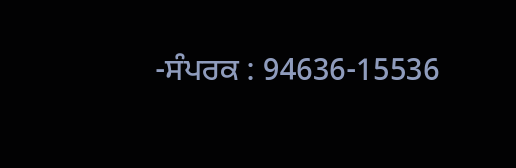-ਸੰਪਰਕ : 94636-15536